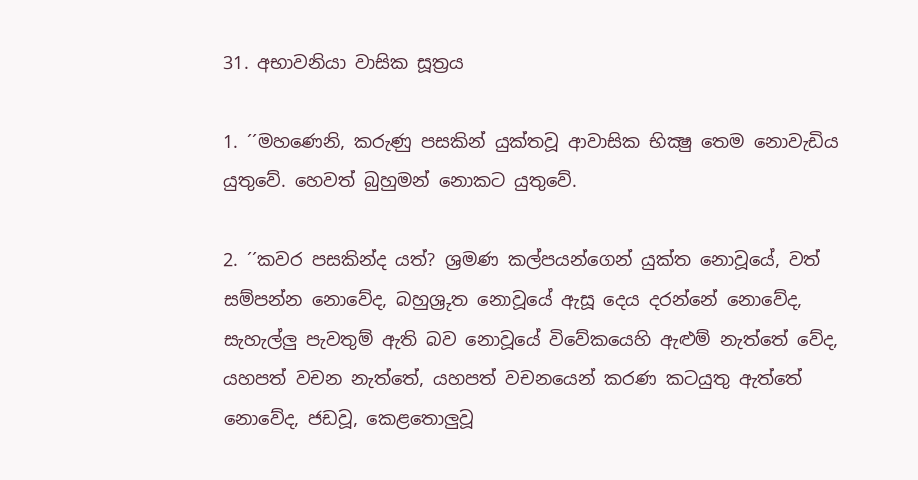31. අභාවනියා වාසික සූත්‍රය

1. ´´මහණෙනි, කරුණු පසකින් යුක්තවූ ආවාසික භික්‍ෂු තෙම නොවැඩිය යුතුවේ. හෙවත් බුහුමන් නොකට යුතුවේ.

2. ´´කවර පසකින්ද යත්? ශ්‍රමණ කල්පයන්ගෙන් යුක්ත නොවූයේ, වත් සම්පන්න නොවේද, බහුශ්‍රුත නොවූයේ ඇසූ දෙය දරන්නේ නොවේද, සැහැල්ලු පැවතුම් ඇති බව නොවූයේ විවේකයෙහි ඇළුම් නැත්තේ වේද, යහපත් වචන නැත්තේ, යහපත් වචනයෙන් කරණ කටයුතු ඇත්තේ නොවේද, ජඩවූ, කෙළතොලුවූ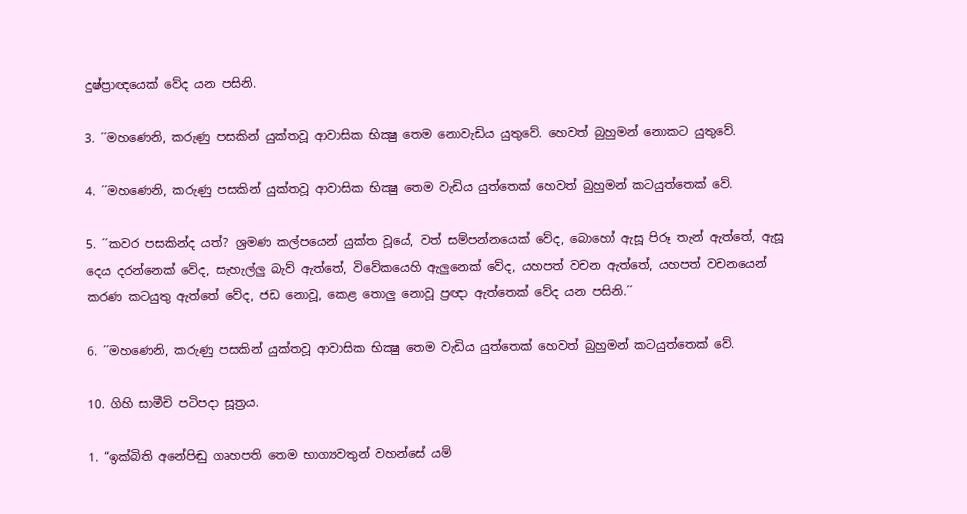දුෂ්ප්‍රාඥයෙක් වේද යන පසිනි.

3. ´´මහණෙනි, කරුණු පසකින් යුක්තවූ ආවාසික භික්‍ෂු තෙම නොවැඩිය යුතුවේ. හෙවත් බුහුමන් නොකට යුතුවේ.

4. ´´මහණෙනි, කරුණු පසකින් යුක්තවූ ආවාසික භික්‍ෂු තෙම වැඩිය යුත්තෙක් හෙවත් බුහුමන් කටයුත්තෙක් වේ.

5. ´´කවර පසකින්ද යත්? ශ්‍රමණ කල්පයෙන් යුක්ත වූයේ, වත් සම්පන්නයෙක් වේද, බොහෝ ඇසූ පිරූ තැන් ඇත්තේ, ඇසූ දෙය දරන්නෙක් වේද, සැහැල්ලු බැව් ඇත්තේ, විවේකයෙහි ඇලුනෙක් වේද, යහපත් වචන ඇත්තේ, යහපත් වචනයෙන් කරණ කටයුතු ඇත්තේ වේද, ජඩ නොවූ, කෙළ තොලු නොවූ ප්‍රඥා ඇත්තෙක් වේද යන පසිනි.´´

6. ´´මහණෙනි, කරුණු පසකින් යුක්තවූ ආවාසික භික්‍ෂු තෙම වැඩිය යුත්තෙක් හෙවත් බුහුමන් කටයුත්තෙක් වේ.

10. ගිහි සාමීචි පටිපදා සූත්‍රය.

1. “ඉක්බිති අනේපිඬු ගෘහපති තෙම භාග්‍යවතුන් වහන්සේ යම්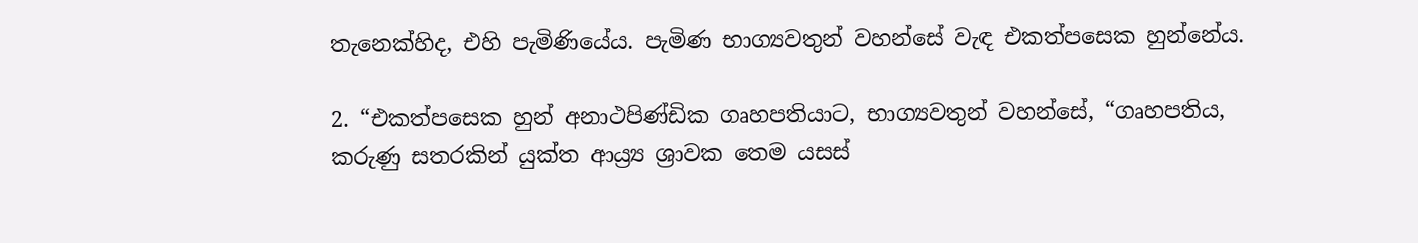තැනෙක්හිද, එහි පැමිණියේය. පැමිණ භාග්‍යවතුන් වහන්සේ වැඳ එකත්පසෙක හුන්නේය.

2. “එකත්පසෙක හුන් අනාථපිණ්ඩික ගෘහපතියාට, භාග්‍යවතුන් වහන්සේ, “ගෘහපතිය, කරුණු සතරකින් යුක්ත ආය්‍ර්‍ය ශ්‍රාවක තෙම යසස්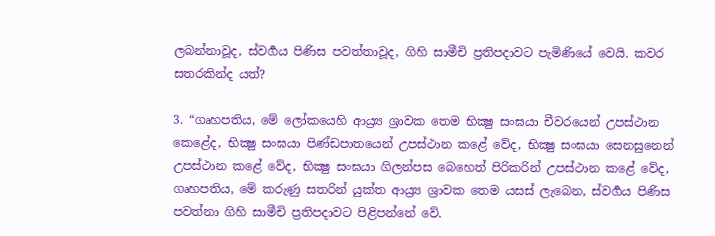ලබන්නාවූද, ස්වර්‍ගය පිණිස පවත්තාවූද, ගිහි සාමීචි ප්‍රතිපදාවට පැමිණියේ වෙයි. කවර සතරකින්ද යත්?

3. “ගෘහපතිය, මේ ලෝකයෙහි ආය්‍ර්‍ය ශ්‍රාවක තෙම භික්‍ෂු සංඝයා චීවරයෙන් උපස්ථාන කෙළේද, භික්‍ෂු සංඝයා පිණ්ඩපාතයෙන් උපස්ථාන කළේ වේද, භික්‍ෂු සංඝයා සෙනසුනෙන් උපස්ථාන කළේ වේද, භික්‍ෂු සංඝයා ගිලන්පස බෙහෙත් පිරිකරින් උපස්ථාන කළේ වේද, ගෘහපතිය, මේ කරුණු සතරින් යුක්ත ආය්‍ර්‍ය ශ්‍රාවක තෙම යසස් ලැබෙන, ස්වර්‍ගය පිණිස පවත්නා ගිහි සාමීචි ප්‍රතිපදාවට පිළිපන්නේ වේ.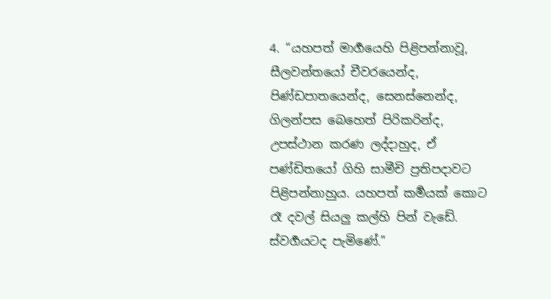4. “යහපත් මාර්‍ගයෙහි පිළිපන්නාවූ, සීලවන්තයෝ චීවරයෙන්ද, පිණ්ඩපාතයෙන්ද, සෙනස්නෙන්ද, ගිලන්පස බෙහෙත් පිරිකරින්ද, උපස්ථාන කරණ ලද්දාහුද, ඒ පණ්ඩිතයෝ ගිහි සාමීචි ප්‍රතිපදාවට පිළිපන්නාහුය. යහපත් කර්‍මයක් කොට රෑ දවල් සියලු කල්හි පින් වැඩේ. ස්වර්‍ගයටද පැමිණේ.”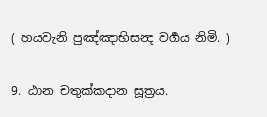( හයවැනි පුඤ්ඤාභිසන්‍ද වර්‍ගය නිමි. )

9. ඨාන චතුක්කදාන සූත්‍රය.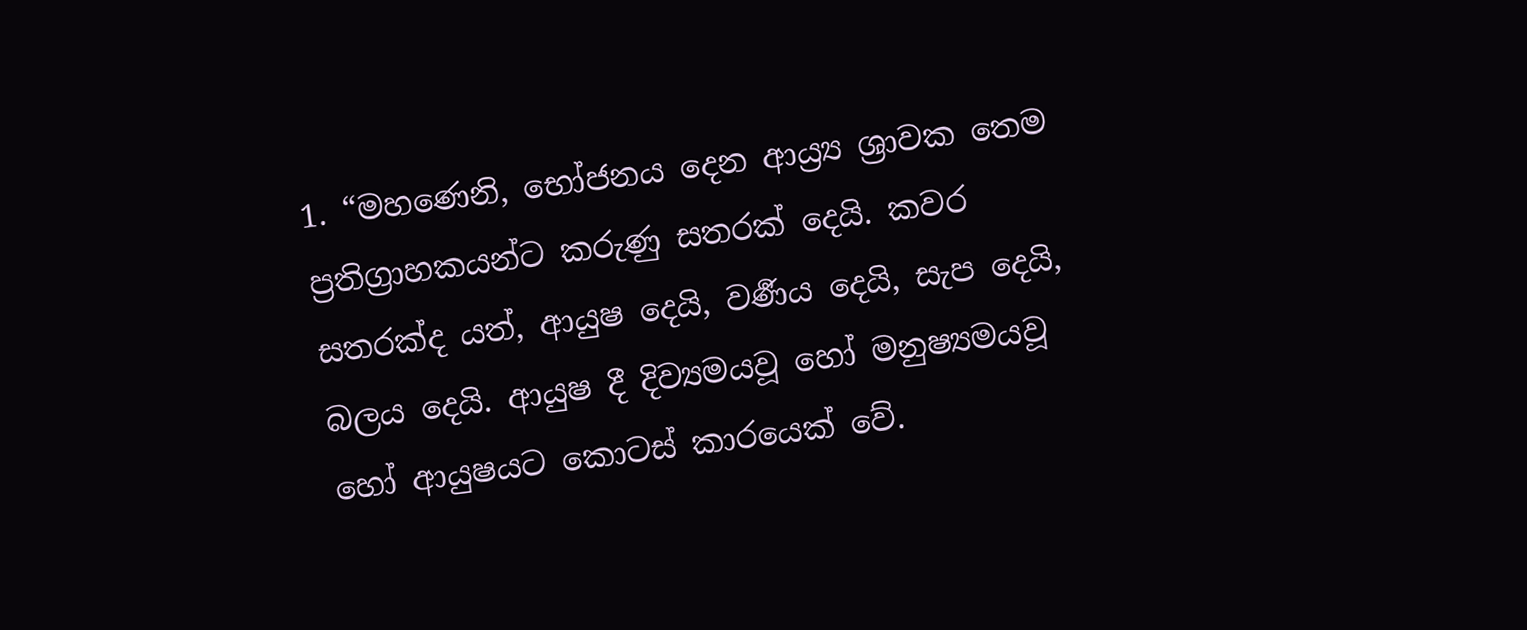1. “මහණෙනි, භෝජනය දෙන ආය්‍ර්‍ය ශ්‍රාවක තෙම ප්‍රතිග්‍රාහකයන්ට කරුණු සතරක් දෙයි. කවර සතරක්ද යත්, ආයුෂ දෙයි, වර්‍ණය දෙයි, සැප දෙයි, බලය දෙයි. ආයුෂ දී දිව්‍යමයවූ හෝ මනුෂ්‍යමයවූ හෝ ආයුෂයට කොටස් කාරයෙක් වේ.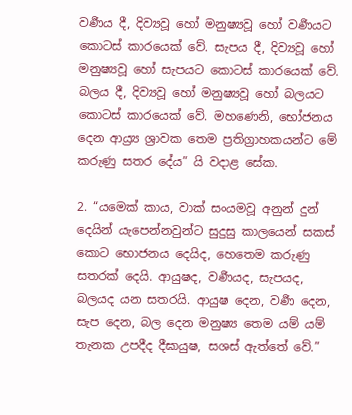වර්‍ණය දී, දිව්‍යවූ හෝ මනුෂ්‍යවූ හෝ වර්‍ණයට කොටස් කාරයෙක් වේ. සැපය දී, දිව්‍යවූ හෝ මනුෂ්‍යවූ හෝ සැපයට කොටස් කාරයෙක් වේ. බලය දී, දිව්‍යවූ හෝ මනුෂ්‍යවූ හෝ බලයට කොටස් කාරයෙක් වේ. මහණෙනි, භෝජනය දෙන ආය්‍ර්‍ය ශ්‍රාවක තෙම ප්‍රතිග්‍රාහකයන්ට මේ කරුණු සතර දේය” යි වදාළ සේක.

2. “යමෙක් කාය, වාක් සංයමවූ අනුන් දුන් දෙයින් යැපෙන්නවුන්ට සුදුසු කාලයෙන් සකස් කොට භොජනය දෙයිද, හෙතෙම කරුණු සතරක් දෙයි. ආයුෂද, වර්‍ණයද, සැපයද, බලයද යන සතරයි. ආයුෂ දෙන, වර්‍ණ දෙන, සැප දෙන, බල දෙන මනුෂ්‍ය තෙම යම් යම් තැනක උපදීද දීඝායුෂ, සශස් ඇත්තේ වේ.”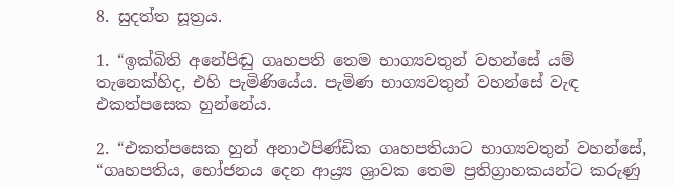8. සුදත්ත සූත්‍රය.

1. “ඉක්බිති අනේපිඬු ගෘහපති තෙම භාග්‍යවතුන් වහන්සේ යම් තැනෙක්හිද, එහි පැමිණියේය. පැමිණ භාග්‍යවතුන් වහන්සේ වැඳ එකත්පසෙක හුන්නේය.

2. “එකත්පසෙක හුන් අනාථපිණ්ඩික ගෘහපතියාට භාග්‍යවතුන් වහන්සේ, “ගෘහපතිය, භෝජනය දෙන ආය්‍ර්‍ය ශ්‍රාවක තෙම ප්‍රතිග්‍රාහකයන්ට කරුණු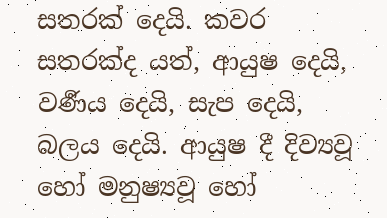සතරක් දෙයි. කවර සතරක්ද යත්, ආයුෂ දෙයි, වර්‍ණය දෙයි, සැප දෙයි, බලය දෙයි. ආයුෂ දී දිව්‍යවූ හෝ මනුෂ්‍යවූ හෝ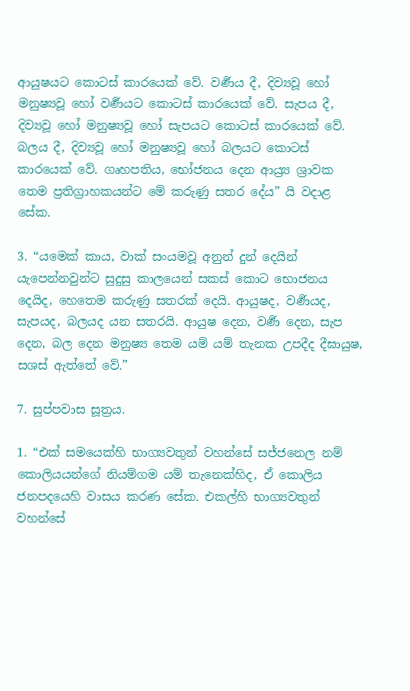ආයුෂයට කොටස් කාරයෙක් වේ. වර්‍ණය දී, දිව්‍යවූ හෝ මනුෂ්‍යවූ හෝ වර්‍ණයට කොටස් කාරයෙක් වේ. සැපය දී, දිව්‍යවූ හෝ මනුෂ්‍යවූ හෝ සැපයට කොටස් කාරයෙක් වේ. බලය දී, දිව්‍යවූ හෝ මනුෂ්‍යවූ හෝ බලයට කොටස් කාරයෙක් වේ. ගෘහපතිය, භෝජනය දෙන ආය්‍ර්‍ය ශ්‍රාවක තෙම ප්‍රතිග්‍රාහකයන්ට මේ කරුණු සතර දේය” යි වදාළ සේක.

3. “යමෙක් කාය, වාක් සංයමවූ අනුන් දුන් දෙයින් යැපෙන්නවුන්ට සුදුසු කාලයෙන් සකස් කොට භොජනය දෙයිද, හෙතෙම කරුණු සතරක් දෙයි. ආයුෂද, වර්‍ණයද, සැපයද, බලයද යන සතරයි. ආයුෂ දෙන, වර්‍ණ දෙන, සැප දෙන, බල දෙන මනුෂ්‍ය තෙම යම් යම් තැනක උපදීද දීඝායුෂ, සශස් ඇත්තේ වේ.”

7. සුප්පවාස සූත්‍රය.

1. “එක් සමයෙක්හි භාග්‍යවතුන් වහන්සේ සජ්ජනෙල නම් කොලියයන්ගේ නියම්ගම යම් තැනෙක්හිද, ඒ කොලිය ජනපදයෙහි වාසය කරණ සේක. එකල්හි භාග්‍යවතුන් වහන්සේ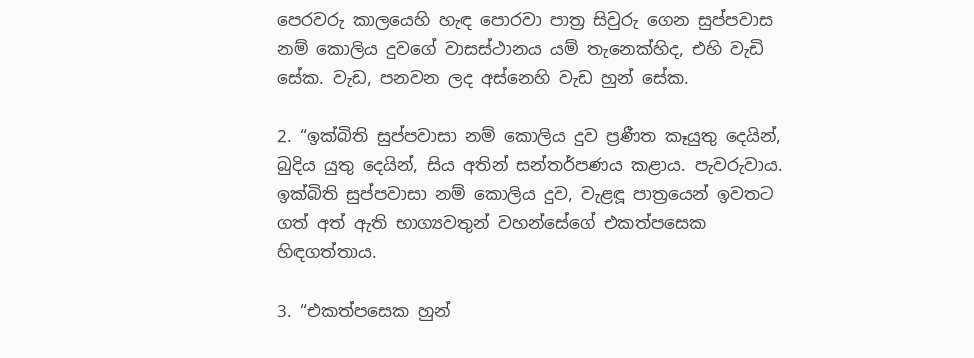පෙරවරු කාලයෙහි හැඳ පොරවා පාත්‍ර සිවුරු ගෙන සුප්පවාස නම් කොලිය දුවගේ වාසස්ථානය යම් තැනෙක්හිද, එහි වැඩි සේක. වැඩ, පනවන ලද අස්නෙහි වැඩ හුන් සේක.

2. “ඉක්බිති සුප්පවාසා නම් කොලිය දුව ප්‍රණීත කෑයුතු දෙයින්, බුදිය යුතු දෙයින්, සිය අතින් සන්තර්පණය කළාය. පැවරුවාය. ඉක්බිති සුප්පවාසා නම් කොලිය දුව, වැළඳූ පාත්‍රයෙන් ඉවතට ගත් අත් ඇති භාග්‍යවතුන් වහන්සේගේ එකත්පසෙක හිඳගත්තාය.

3. “එකත්පසෙක හුන්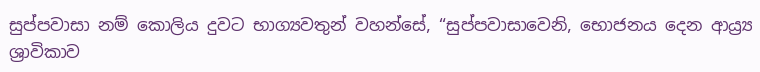සුප්පවාසා නම් කොලිය දුවට භාග්‍යවතුන් වහන්සේ, “සුප්පවාසාවෙනි, භොජනය දෙන ආය්‍ර්‍ය ශ්‍රාවිකාව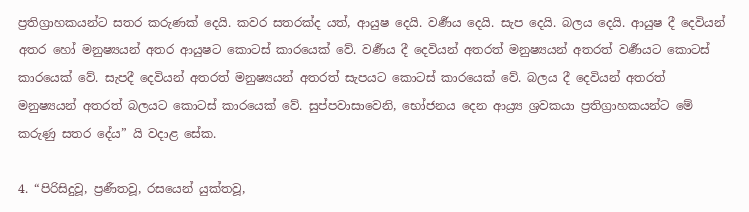ප්‍රතිග්‍රාහකයන්ට සතර කරුණක් දෙයි. කවර සතරක්ද යත්, ආයුෂ දෙයි. වර්‍ණය දෙයි. සැප දෙයි. බලය දෙයි. ආයුෂ දී දෙවියන් අතර හෝ මනුෂ්‍යයන් අතර ආයුෂට කොටස් කාරයෙක් වේ. වර්‍ණය දී දෙවියන් අතරත් මනුෂ්‍යයන් අතරත් වර්‍ණයට කොටස් කාරයෙක් වේ. සැපදී දෙවියන් අතරත් මනුෂ්‍යයන් අතරත් සැපයට කොටස් කාරයෙක් වේ. බලය දී දෙවියන් අතරත් මනුෂ්‍යයන් අතරත් බලයට කොටස් කාරයෙක් වේ. සුප්පවාසාවෙනි, භෝජනය දෙන ආය්‍ර්‍ය ශ්‍රවකයා ප්‍රතිග්‍රාහකයන්ට මේ කරුණු සතර දේය” යි වදාළ සේක.

4. “පිරිසිදුවූ, ප්‍රණීතවූ, රසයෙන් යුක්තවූ,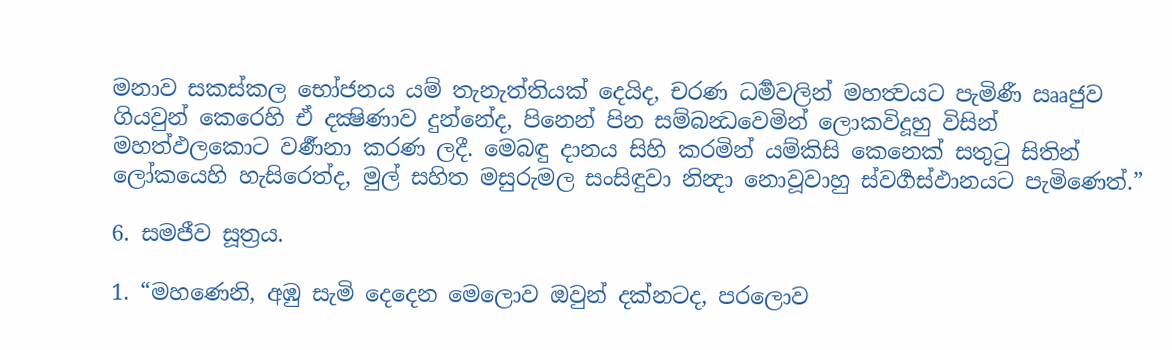මනාව සකස්කල භෝජනය යම් තැනැත්තියක් දෙයිද, චරණ ධර්‍මවලින් මහත්‍වයට පැමිණී ඎජුව ගියවුන් කෙරෙහි ඒ දක්‍ෂිණාව දුන්නේද, පිනෙන් පින සම්බන්‍ධවෙමින් ලොකවිදූහු විසින් මහත්ඵලකොට වර්‍ණනා කරණ ලදී. මෙබඳු දානය සිහි කරමින් යම්කිසි කෙනෙක් සතුටු සිතින් ලෝකයෙහි හැසිරෙත්ද, මුල් සහිත මසුරුමල සංසිඳුවා නින්‍දා නොවූවාහු ස්වර්‍ගස්ඵානයට පැමිණෙත්.”

6. සමජීව සූත්‍රය.

1. “මහණෙනි, අඹු සැමි දෙදෙන මෙලොව ඔවුන් දක්නටද, පරලොව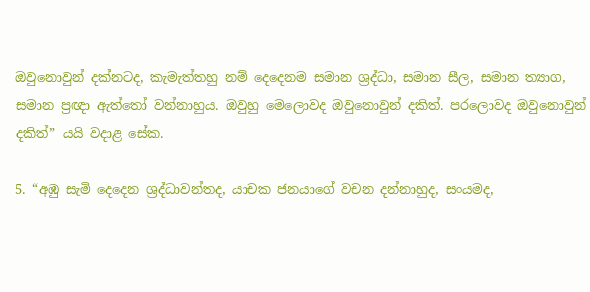ඔවුනොවුන් දක්නටද, කැමැත්තහු නම් දෙදෙනම සමාන ශ්‍රද්ධා, සමාන සීල, සමාන ත්‍යාග, සමාන ප්‍රඥා ඇත්තෝ වන්නාහුය. ඔවුහු මෙලොවද ඔවුනොවුන් දකිත්. පරලොවද ඔවුනොවුන් දකිත්” යයි වදාළ සේක.

5. “අඹු සැමි දෙදෙන ශ්‍රද්ධාවන්තද, යාචක ජනයාගේ වචන දන්නාහුද, සංයමද,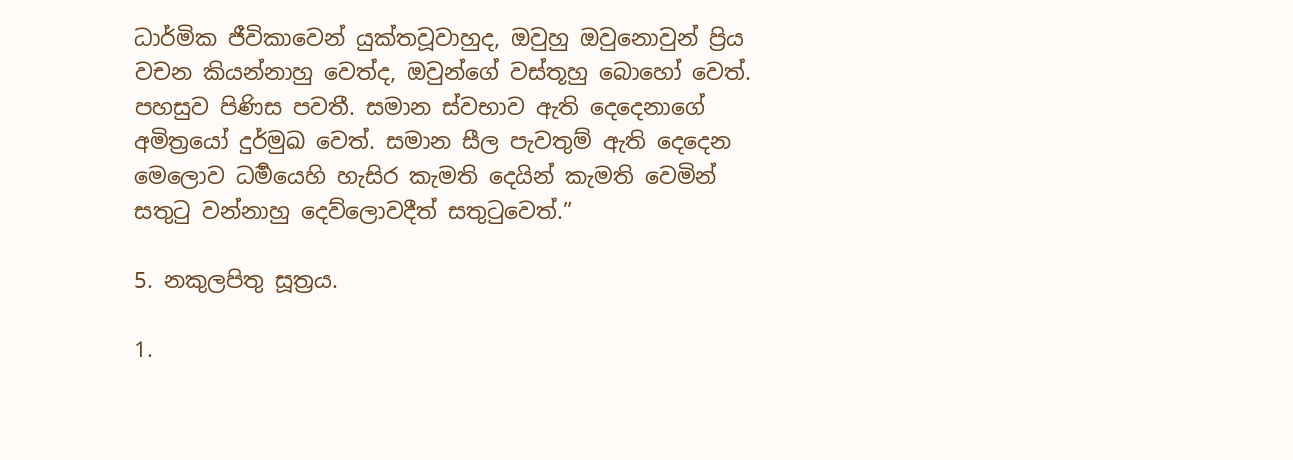ධාර්මික ජීවිකාවෙන් යුක්තවූවාහුද, ඔවුහු ඔවුනොවුන් ප්‍රිය වචන කියන්නාහු වෙත්ද, ඔවුන්ගේ වස්තූහු බොහෝ වෙත්. පහසුව පිණිස පවතී. සමාන ස්වභාව ඇති දෙදෙනාගේ අමිත්‍රයෝ දුර්මුඛ වෙත්. සමාන සීල පැවතුම් ඇති දෙදෙන මෙලොව ධර්‍මයෙහි හැසිර කැමති දෙයින් කැමති වෙමින් සතුටු වන්නාහු දෙව්ලොවදීත් සතුටුවෙත්.”

5. නකුලපිතු සූත්‍රය.

1.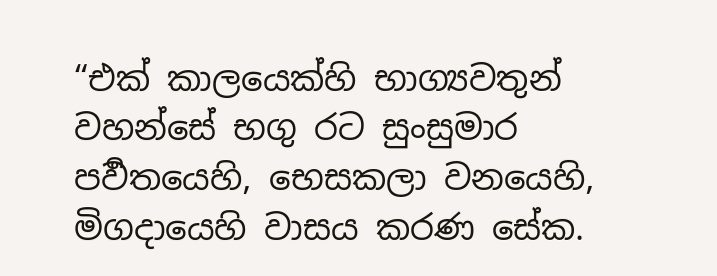“එක් කාලයෙක්හි භාග්‍යවතුන් වහන්සේ භගු රට සුංසුමාර පර්‍වතයෙහි, භෙසකලා වනයෙහි, මිගදායෙහි වාසය කරණ සේක.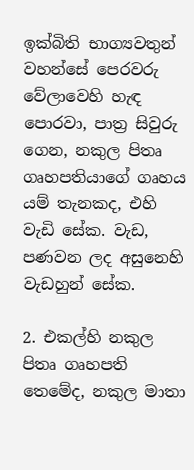ඉක්බිති භාග්‍යවතුන් වහන්සේ පෙරවරු වේලාවෙහි හැඳ පොරවා, පාත්‍ර සිවුරු ගෙන, නකුල පිතෘ ගෘහපතියාගේ ගෘහය යම් තැනකද, එහි වැඩි සේක. වැඩ, පණවන ලද අසුනෙහි වැඩහුන් සේක.

2. එකල්හි නකුල පිතෘ ගෘහපති තෙමේද, නකුල මාතා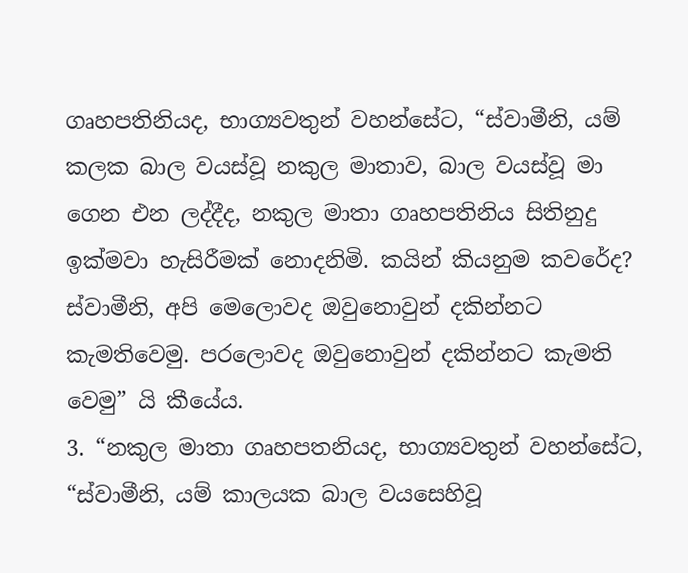ගෘහපතිනියද, භාග්‍යවතුන් වහන්සේට, “ස්වාමීනි, යම් කලක බාල වයස්වූ නකුල මාතාව, බාල වයස්වූ මා ගෙන එන ලද්දීද, නකුල මාතා ගෘහපතිනිය සිතිනුදු ඉක්මවා හැසිරීමක් නොදනිමි. කයින් කියනුම කවරේද? ස්වාමීනි, අපි මෙලොවද ඔවුනොවුන් දකින්නට කැමතිවෙමු. පරලොවද ඔවුනොවුන් දකින්නට කැමති වෙමු” යි කීයේය.
3. “නකුල මාතා ගෘහපතනියද, භාග්‍යවතුන් වහන්සේට, “ස්වාමීනි, යම් කාලයක බාල වයසෙහිවූ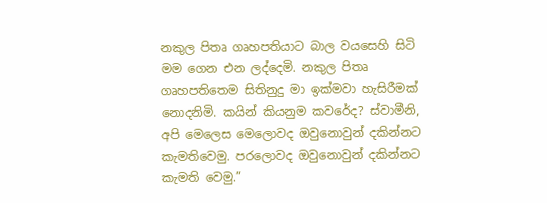නකුල පිතෘ ගෘහපතියාට බාල වයසෙහි සිටි මම ගෙන එන ලද්දෙමි. නකුල පිතෘ ගෘහපතිතෙම සිතිනුදු මා ඉක්මවා හැසිරීමක් නොදනිමි. කයින් කියනුම කවරේද? ස්වාමීනි, අපි මෙලෙස මෙලොවද ඔවුනොවුන් දකින්නට කැමතිවෙමු. පරලොවද ඔවුනොවුන් දකින්නට කැමති වෙමු.”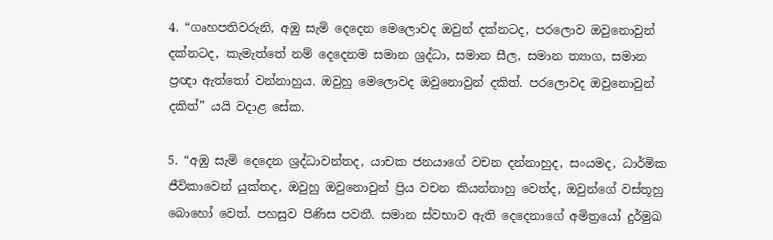4. “ගෘහපතිවරුනි, අඹු සැමි දෙදෙන මෙලොවද ඔවුන් දක්නටද, පරලොව ඔවුනොවුන් දක්නටද, කැමැත්තේ නම් දෙදෙනම සමාන ශ්‍රද්ධා, සමාන සීල, සමාන ත්‍යාග, සමාන ප්‍රඥා ඇත්තෝ වන්නාහුය. ඔවුහු මෙලොවද ඔවුනොවුන් දකිත්. පරලොවද ඔවුනොවුන් දකිත්” යයි වදාළ සේක.

5. “අඹු සැමි දෙදෙන ශ්‍රද්ධාවන්තද, යාචක ජනයාගේ වචන දන්නාහුද, සංයමද, ධාර්මික ජීවිකාවෙන් යුක්තද, ඔවුහු ඔවුනොවුන් ප්‍රිය වචන කියන්නාහු වෙත්ද, ඔවුන්ගේ වස්තූහු බොහෝ වෙත්. පහසුව පිණිස පවතී. සමාන ස්වභාව ඇති දෙදෙනාගේ අමිත්‍රයෝ දුර්මුඛ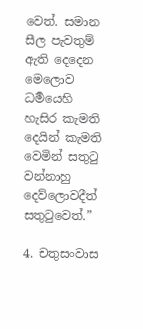වෙත්. සමාන සීල පැවතුම් ඇති දෙදෙන මෙලොව ධර්‍මයෙහි හැසිර කැමති දෙයින් කැමති වෙමින් සතුටු වන්නාහු දෙව්ලොවදීත් සතුටුවෙත්.”

4. චතුසංවාස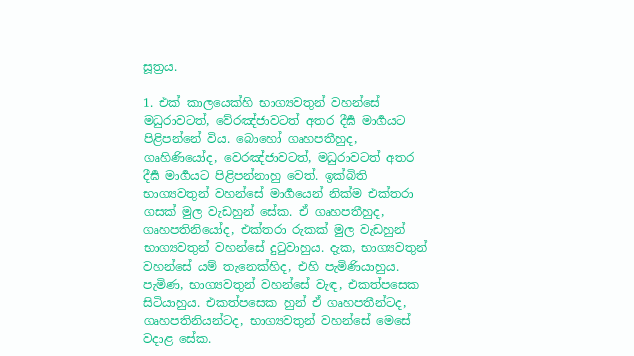සූත්‍රය.

1. එක් කාලයෙක්හි භාග්‍යවතුන් වහන්සේ මධුරාවටත්, වේරඤ්ජාවටත් අතර දීර්‍ඝ මාර්‍ගයට පිළිපන්නේ විය. බොහෝ ගෘහපතීහුද, ගෘහිණියෝද, වෙරඤ්ජාවටත්, මධුරාවටත් අතර දීර්‍ඝ මාර්‍ගයට පිළිපන්නාහු වෙත්. ඉක්බිති භාග්‍යවතුන් වහන්සේ මාර්‍ගයෙන් නික්ම එක්තරා ගසක් මුල වැඩහුන් සේක. ඒ ගෘහපතීහුද, ගෘහපතිනියෝද, එක්තරා රුකක් මුල වැඩහුන් භාග්‍යවතුන් වහන්සේ දුටුවාහුය. දැක, භාග්‍යවතුන් වහන්සේ යම් තැනෙක්හිද, එහි පැමිණියාහුය. පැමිණ, භාග්‍යවතුන් වහන්සේ වැඳ, එකත්පසෙක සිටියාහුය. එකත්පසෙක හුන් ඒ ගෘහපතීන්ටද, ගෘහපතිනියන්ටද, භාග්‍යවතුන් වහන්සේ මෙසේ වදාළ සේක.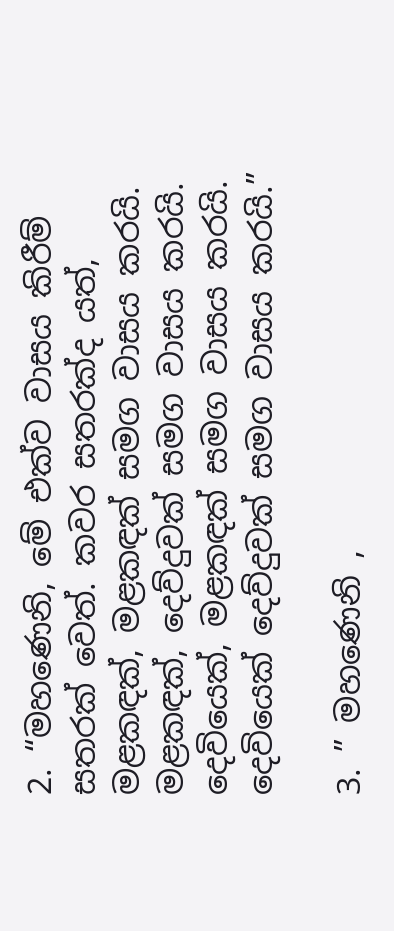2. “මහණෙනි, මේ එක්ව වාසය කිරීම් සතරක් වෙත්. කවර සතරක්ද යත්, මළකඳක්, මළකඳක් සමග වාසය කරයි. මළකඳක්, දෙව්දුවක් සමග වාසය කරයි. දෙවියෙක්, මළකඳක් සමග වාසය කරයි. දෙවියෙක් දෙව්දුවක් සමග වාසය කරයි.”

3. ” මහණෙනි ,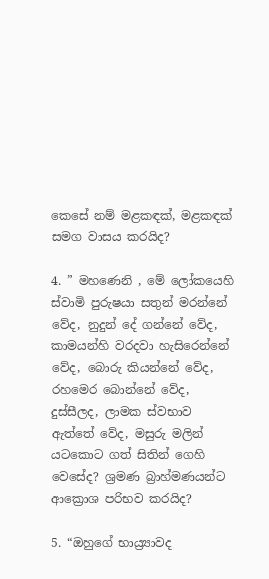කෙසේ නම් මළකඳක්, මළකඳක් සමග වාසය කරයිද?

4. ” මහණෙනි , මේ ලෝකයෙහි ස්වාමි පුරුෂයා සතුන් මරන්නේ වේද, නුදුන් දේ ගන්නේ වේද, කාමයන්හි වරදවා හැසිරෙන්නේ වේද, බොරු කියන්නේ වේද, රහමෙර බොන්නේ වේද, දුස්සීලද, ලාමක ස්වභාව ඇත්තේ වේද, මසුරු මලින් යටකොට ගත් සිතින් ගෙහි වෙසේද? ශ්‍රමණ බ්‍රාහ්මණයන්ට ආක්‍රොශ පරිභව කරයිද?

5. “ඔහුගේ භාය්‍ර්‍යාවද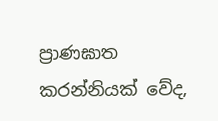ප්‍රාණඝාත කරන්නියක් වේද,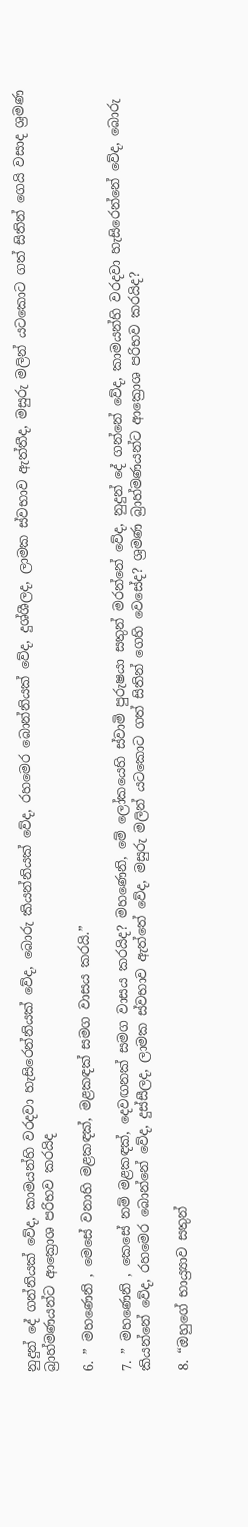නුදුන් දේ ගන්නියක් වේද, කාමයන්හි වරදවා හැසිරෙන්නියක් වේද, බොරු කියන්නියක් වේද, රහමෙර බොන්නියක් වේද, දුශ්ශීලද, ලාමක ස්වභාව ඇත්තීද, මසුරු මලින් යටකොට ගත් සිතින් ගෙයි වසාද ශ්‍රමණ බ්‍රාහ්මණයන්ට ආක්‍රොශ පරිභව කරයිද

6. ” මහණෙනි , මෙසේ වනාහි මළකඳක්, මළකඳක් සමග වාසය කරයි.”

7. ” මහණෙනි , කෙසේ නම් මළකඳක්, දෙවඟනක් සමග වාසය කරයිද? මහණෙනි, මේ ලෝකයෙහි ස්වාමි පුරුෂයා සතුන් මරන්නේ වේද, නුදුන් දේ ගන්නේ වේද, කාමයන්හි වරදවා හැසිරෙන්නේ වේද, බොරු කියන්නේ වේද, රහමෙර බොන්නේ වේද, දුස්සීලද, ලාමක ස්වභාව ඇත්තේ වේද, මසුරු මලින් යටකොට ගත් සිතින් ගෙහි වෙසේද? ශ්‍රමණ බ්‍රාහ්මණයන්ට ආක්‍රොශ පරිභව කරයිද?

8. “ඔහුගේ භාය්‍ර්‍යාව සතුන්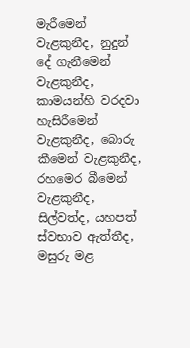මැරීමෙන් වැළකුනීද, නුදුන් දේ ගැනීමෙන් වැළකුනීද, කාමයන්හි වරදවා හැසිරීමෙන් වැළකුනීද, බොරු කීමෙන් වැළකුනීද, රහමෙර බීමෙන් වැළකුනීද, සිල්වත්ද, යහපත් ස්වභාව ඇත්තීද, මසුරු මළ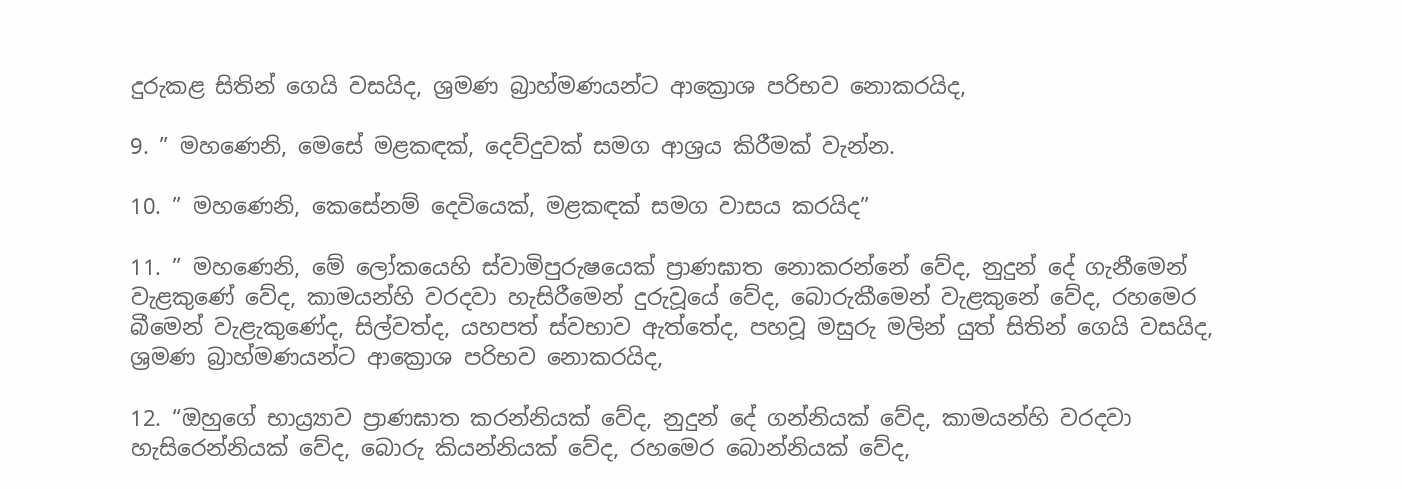දුරුකළ සිතින් ගෙයි වසයිද, ශ්‍රමණ බ්‍රාහ්මණයන්ට ආක්‍රොශ පරිභව නොකරයිද,

9. ” මහණෙනි, මෙසේ මළකඳක්, දෙව්දුවක් සමග ආශ්‍රය කිරීමක් වැන්න.

10. ” මහණෙනි, කෙසේනම් දෙවියෙක්, මළකඳක් සමග වාසය කරයිද”

11. ” මහණෙනි, මේ ලෝකයෙහි ස්වාමිපුරුෂයෙක් ප්‍රාණඝාත නොකරන්නේ වේද, නුදුන් දේ ගැනීමෙන් වැළකුණේ වේද, කාමයන්හි වරදවා හැසිරීමෙන් දුරුවූයේ වේද, බොරුකීමෙන් වැළකුනේ වේද, රහමෙර බීමෙන් වැළැකුණේද, සිල්වත්ද, යහපත් ස්වභාව ඇත්තේද, පහවූ මසුරු මලින් යුත් සිතින් ගෙයි වසයිද, ශ්‍රමණ බ්‍රාහ්මණයන්ට ආක්‍රොශ පරිභව නොකරයිද,

12. “ඔහුගේ භාය්‍ර්‍යාව ප්‍රාණඝාත කරන්නියක් වේද, නුදුන් දේ ගන්නියක් වේද, කාමයන්හි වරදවා හැසිරෙන්නියක් වේද, බොරු කියන්නියක් වේද, රහමෙර බොන්නියක් වේද,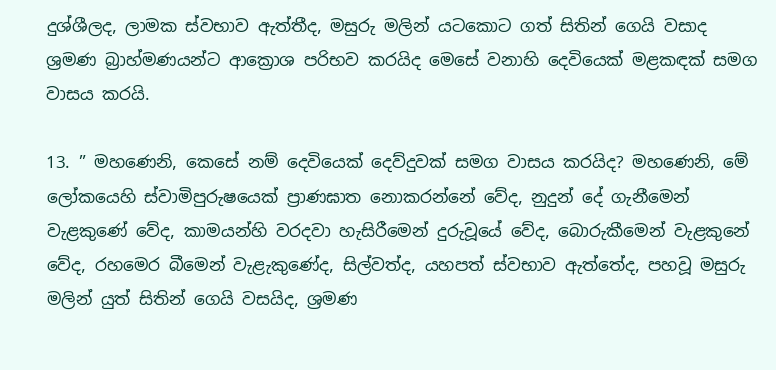දුශ්ශීලද, ලාමක ස්වභාව ඇත්තීද, මසුරු මලින් යටකොට ගත් සිතින් ගෙයි වසාද ශ්‍රමණ බ්‍රාහ්මණයන්ට ආක්‍රොශ පරිභව කරයිද මෙසේ වනාහි දෙවියෙක් මළකඳක් සමග වාසය කරයි.

13. ” මහණෙනි, කෙසේ නම් දෙවියෙක් දෙව්දුවක් සමග වාසය කරයිද? මහණෙනි, මේ ලෝකයෙහි ස්වාමිපුරුෂයෙක් ප්‍රාණඝාත නොකරන්නේ වේද, නුදුන් දේ ගැනීමෙන් වැළකුණේ වේද, කාමයන්හි වරදවා හැසිරීමෙන් දුරුවූයේ වේද, බොරුකීමෙන් වැළකුනේ වේද, රහමෙර බීමෙන් වැළැකුණේද, සිල්වත්ද, යහපත් ස්වභාව ඇත්තේද, පහවූ මසුරු මලින් යුත් සිතින් ගෙයි වසයිද, ශ්‍රමණ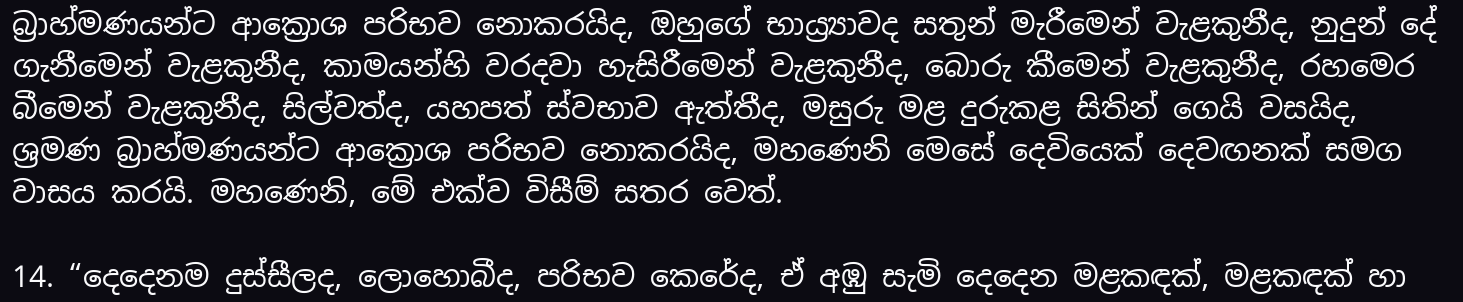බ්‍රාහ්මණයන්ට ආක්‍රොශ පරිභව නොකරයිද, ඔහුගේ භාය්‍ර්‍යාවද සතුන් මැරීමෙන් වැළකුනීද, නුදුන් දේ ගැනීමෙන් වැළකුනීද, කාමයන්හි වරදවා හැසිරීමෙන් වැළකුනීද, බොරු කීමෙන් වැළකුනීද, රහමෙර බීමෙන් වැළකුනීද, සිල්වත්ද, යහපත් ස්වභාව ඇත්තීද, මසුරු මළ දුරුකළ සිතින් ගෙයි වසයිද, ශ්‍රමණ බ්‍රාහ්මණයන්ට ආක්‍රොශ පරිභව නොකරයිද, මහණෙනි මෙසේ දෙවියෙක් දෙවඟනක් සමග වාසය කරයි. මහණෙනි, මේ එක්ව විසීම් සතර වෙත්.

14. “දෙදෙනම දුස්සීලද, ලොහොබීද, පරිභව කෙරේද, ඒ අඹු සැමි දෙදෙන මළකඳක්, මළකඳක් හා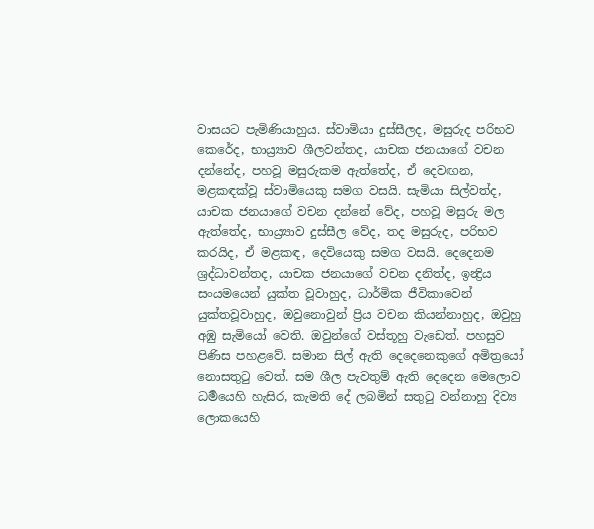වාසයට පැමිණියාහුය. ස්වාමියා දුස්සීලද, මසුරුද පරිභව කෙරේද, භාය්‍ර්‍යාව ශීලවන්තද, යාචක ජනයාගේ වචන දන්නේද, පහවූ මසුරුකම ඇත්තේද, ඒ දෙවඟන, මළකඳක්වූ ස්වාමියෙකු සමග වසයි. සැමියා සිල්වත්ද, යාචක ජනයාගේ වචන දන්නේ වේද, පහවූ මසුරු මල ඇත්තේද, භාය්‍ර්‍යාව දුස්සීල වේද, තද මසුරුද, පරිභව කරයිද, ඒ මළකඳ, දෙවියෙකු සමග වසයි. දෙදෙනම ශ්‍රද්ධාවන්තද, යාචක ජනයාගේ වචන දනිත්ද, ඉන්‍ද්‍රිය සංයමයෙන් යුක්ත වූවාහුද, ධාර්මික ජීවිකාවෙන් යුක්තවූවාහුද, ඔවුනොවුන් ප්‍රිය වචන කියන්නාහුද, ඔවුහු අඹු සැමියෝ වෙති. ඔවුන්ගේ වස්තූහු වැඩෙත්. පහසුව පිණිස පහළවේ. සමාන සිල් ඇති දෙදෙනෙකුගේ අමිත්‍රයෝ නොසතුටු වෙත්. සම ශීල පැවතුම් ඇති දෙදෙන මෙලොව ධර්‍මයෙහි හැසිර, කැමති දේ ලබමින් සතුටු වන්නාහු දිව්‍ය ලොකයෙහි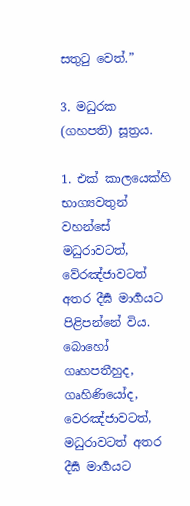සතුටු වෙත්.”

3. මධුරක (ගහපති) සූත්‍රය.

1. එක් කාලයෙක්හි භාග්‍යවතුන් වහන්සේ මධුරාවටත්, වේරඤ්ජාවටත් අතර දීර්‍ඝ මාර්‍ගයට පිළිපන්නේ විය. බොහෝ ගෘහපතීහුද, ගෘහිණියෝද, වෙරඤ්ජාවටත්, මධුරාවටත් අතර දීර්‍ඝ මාර්‍ගයට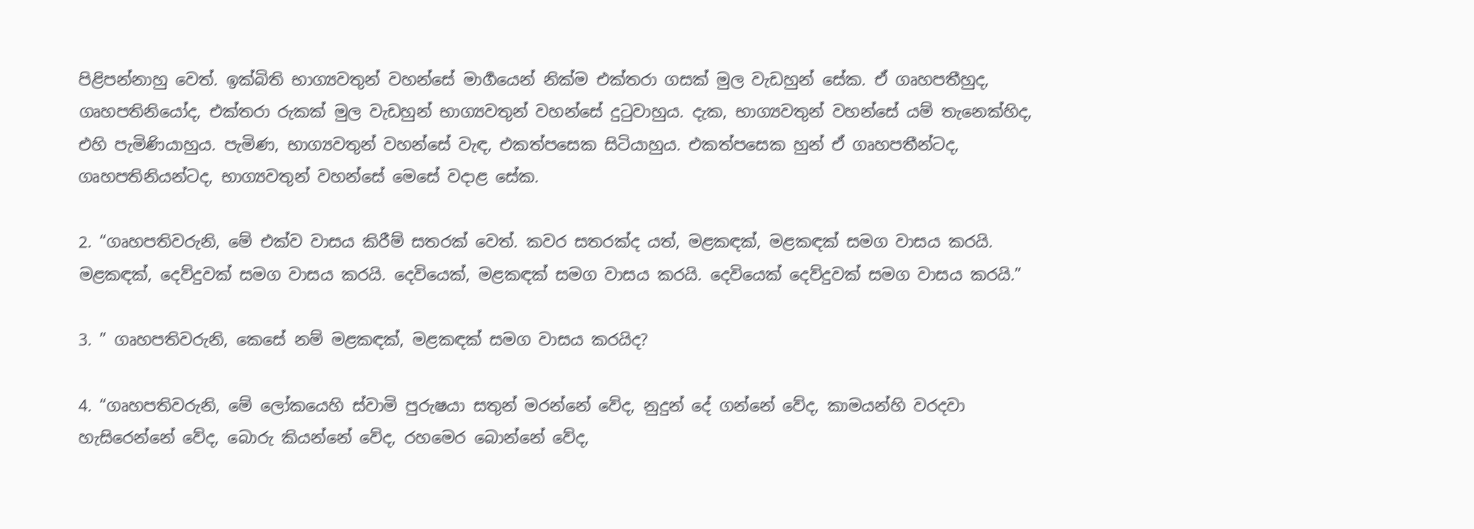පිළිපන්නාහු වෙත්. ඉක්බිති භාග්‍යවතුන් වහන්සේ මාර්‍ගයෙන් නික්ම එක්තරා ගසක් මුල වැඩහුන් සේක. ඒ ගෘහපතීහුද, ගෘහපතිනියෝද, එක්තරා රුකක් මුල වැඩහුන් භාග්‍යවතුන් වහන්සේ දුටුවාහුය. දැක, භාග්‍යවතුන් වහන්සේ යම් තැනෙක්හිද, එහි පැමිණියාහුය. පැමිණ, භාග්‍යවතුන් වහන්සේ වැඳ, එකත්පසෙක සිටියාහුය. එකත්පසෙක හුන් ඒ ගෘහපතීන්ටද, ගෘහපතිනියන්ටද, භාග්‍යවතුන් වහන්සේ මෙසේ වදාළ සේක.

2. “ගෘහපතිවරුනි, මේ එක්ව වාසය කිරීම් සතරක් වෙත්. කවර සතරක්ද යත්, මළකඳක්, මළකඳක් සමග වාසය කරයි. මළකඳක්, දෙව්දුවක් සමග වාසය කරයි. දෙවියෙක්, මළකඳක් සමග වාසය කරයි. දෙවියෙක් දෙව්දුවක් සමග වාසය කරයි.”

3. ” ගෘහපතිවරුනි, කෙසේ නම් මළකඳක්, මළකඳක් සමග වාසය කරයිද?

4. “ගෘහපතිවරුනි, මේ ලෝකයෙහි ස්වාමි පුරුෂයා සතුන් මරන්නේ වේද, නුදුන් දේ ගන්නේ වේද, කාමයන්හි වරදවා හැසිරෙන්නේ වේද, බොරු කියන්නේ වේද, රහමෙර බොන්නේ වේද,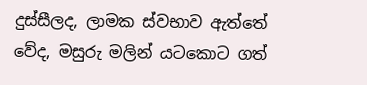දුස්සීලද, ලාමක ස්වභාව ඇත්තේ වේද, මසුරු මලින් යටකොට ගත්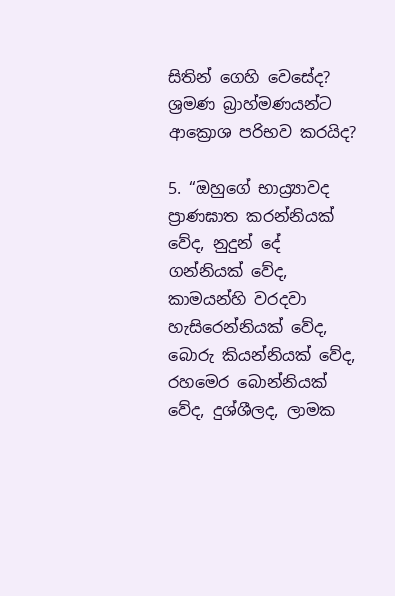සිතින් ගෙහි වෙසේද? ශ්‍රමණ බ්‍රාහ්මණයන්ට ආක්‍රොශ පරිභව කරයිද?

5. “ඔහුගේ භාය්‍ර්‍යාවද ප්‍රාණඝාත කරන්නියක් වේද, නුදුන් දේ ගන්නියක් වේද, කාමයන්හි වරදවා හැසිරෙන්නියක් වේද, බොරු කියන්නියක් වේද, රහමෙර බොන්නියක් වේද, දුශ්ශීලද, ලාමක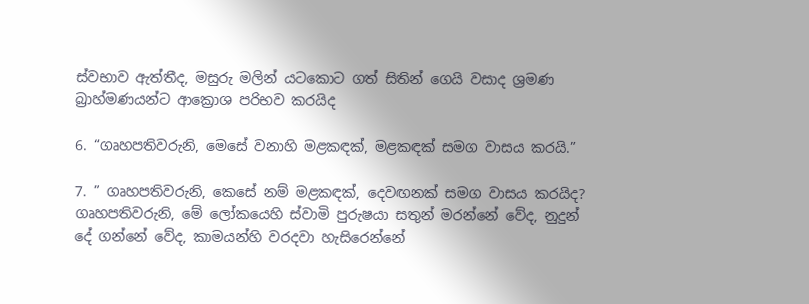ස්වභාව ඇත්තීද, මසුරු මලින් යටකොට ගත් සිතින් ගෙයි වසාද ශ්‍රමණ බ්‍රාහ්මණයන්ට ආක්‍රොශ පරිභව කරයිද

6. “ගෘහපතිවරුනි, මෙසේ වනාහි මළකඳක්, මළකඳක් සමග වාසය කරයි.”

7. ” ගෘහපතිවරුනි, කෙසේ නම් මළකඳක්, දෙවඟනක් සමග වාසය කරයිද? ගෘහපතිවරුනි, මේ ලෝකයෙහි ස්වාමි පුරුෂයා සතුන් මරන්නේ වේද, නුදුන් දේ ගන්නේ වේද, කාමයන්හි වරදවා හැසිරෙන්නේ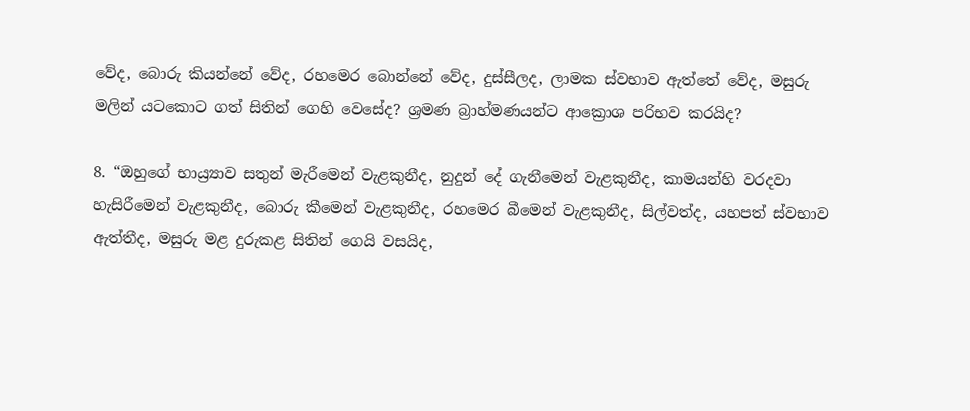වේද, බොරු කියන්නේ වේද, රහමෙර බොන්නේ වේද, දුස්සීලද, ලාමක ස්වභාව ඇත්තේ වේද, මසුරු මලින් යටකොට ගත් සිතින් ගෙහි වෙසේද? ශ්‍රමණ බ්‍රාහ්මණයන්ට ආක්‍රොශ පරිභව කරයිද?

8. “ඔහුගේ භාය්‍ර්‍යාව සතුන් මැරීමෙන් වැළකුනීද, නුදුන් දේ ගැනීමෙන් වැළකුනීද, කාමයන්හි වරදවා හැසිරීමෙන් වැළකුනීද, බොරු කීමෙන් වැළකුනීද, රහමෙර බීමෙන් වැළකුනීද, සිල්වත්ද, යහපත් ස්වභාව ඇත්තීද, මසුරු මළ දුරුකළ සිතින් ගෙයි වසයිද,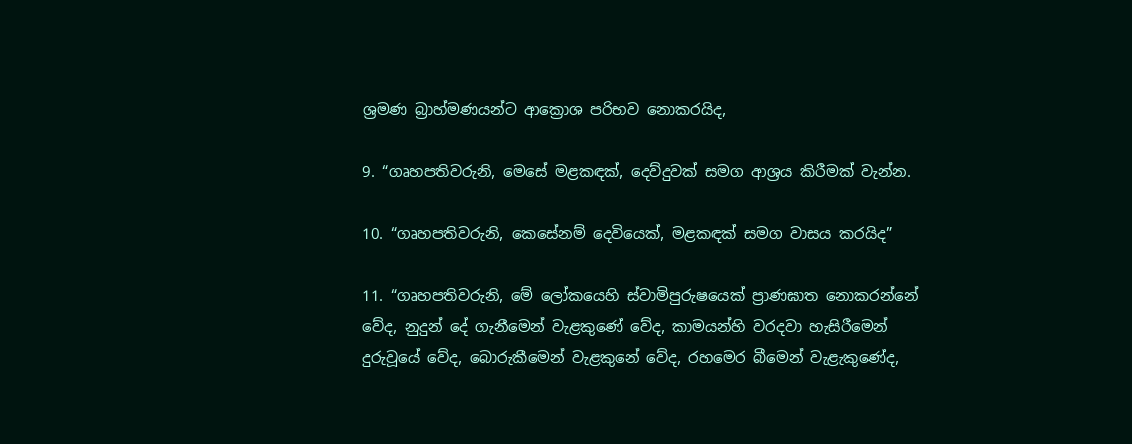ශ්‍රමණ බ්‍රාහ්මණයන්ට ආක්‍රොශ පරිභව නොකරයිද,

9. “ගෘහපතිවරුනි, මෙසේ මළකඳක්, දෙව්දුවක් සමග ආශ්‍රය කිරීමක් වැන්න.

10. “ගෘහපතිවරුනි, කෙසේනම් දෙවියෙක්, මළකඳක් සමග වාසය කරයිද”

11. “ගෘහපතිවරුනි, මේ ලෝකයෙහි ස්වාමිපුරුෂයෙක් ප්‍රාණඝාත නොකරන්නේ වේද, නුදුන් දේ ගැනීමෙන් වැළකුණේ වේද, කාමයන්හි වරදවා හැසිරීමෙන් දුරුවූයේ වේද, බොරුකීමෙන් වැළකුනේ වේද, රහමෙර බීමෙන් වැළැකුණේද,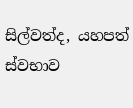සිල්වත්ද, යහපත් ස්වභාව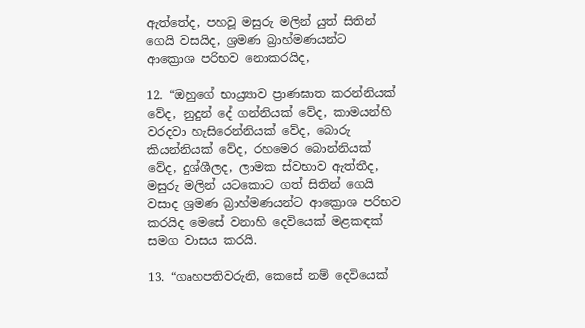ඇත්තේද, පහවූ මසුරු මලින් යුත් සිතින් ගෙයි වසයිද, ශ්‍රමණ බ්‍රාහ්මණයන්ට ආක්‍රොශ පරිභව නොකරයිද,

12. “ඔහුගේ භාය්‍ර්‍යාව ප්‍රාණඝාත කරන්නියක් වේද, නුදුන් දේ ගන්නියක් වේද, කාමයන්හි වරදවා හැසිරෙන්නියක් වේද, බොරු කියන්නියක් වේද, රහමෙර බොන්නියක් වේද, දුශ්ශීලද, ලාමක ස්වභාව ඇත්තීද, මසුරු මලින් යටකොට ගත් සිතින් ගෙයි වසාද ශ්‍රමණ බ්‍රාහ්මණයන්ට ආක්‍රොශ පරිභව කරයිද මෙසේ වනාහි දෙවියෙක් මළකඳක් සමග වාසය කරයි.

13. “ගෘහපතිවරුනි, කෙසේ නම් දෙවියෙක්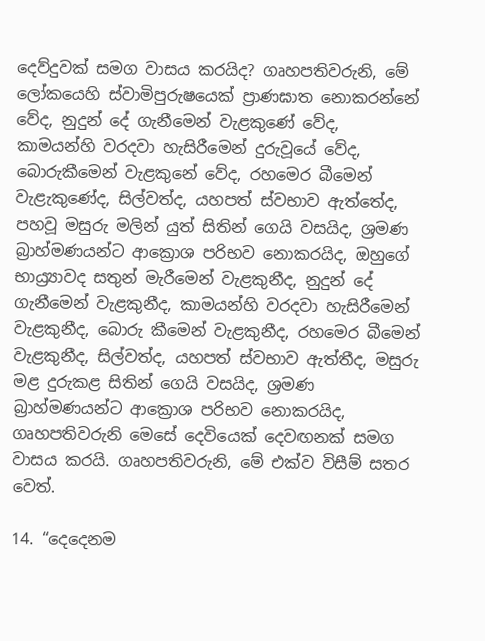දෙව්දුවක් සමග වාසය කරයිද? ගෘහපතිවරුනි, මේ ලෝකයෙහි ස්වාමිපුරුෂයෙක් ප්‍රාණඝාත නොකරන්නේ වේද, නුදුන් දේ ගැනීමෙන් වැළකුණේ වේද, කාමයන්හි වරදවා හැසිරීමෙන් දුරුවූයේ වේද, බොරුකීමෙන් වැළකුනේ වේද, රහමෙර බීමෙන් වැළැකුණේද, සිල්වත්ද, යහපත් ස්වභාව ඇත්තේද, පහවූ මසුරු මලින් යුත් සිතින් ගෙයි වසයිද, ශ්‍රමණ බ්‍රාහ්මණයන්ට ආක්‍රොශ පරිභව නොකරයිද, ඔහුගේ භාය්‍ර්‍යාවද සතුන් මැරීමෙන් වැළකුනීද, නුදුන් දේ ගැනීමෙන් වැළකුනීද, කාමයන්හි වරදවා හැසිරීමෙන් වැළකුනීද, බොරු කීමෙන් වැළකුනීද, රහමෙර බීමෙන් වැළකුනීද, සිල්වත්ද, යහපත් ස්වභාව ඇත්තීද, මසුරු මළ දුරුකළ සිතින් ගෙයි වසයිද, ශ්‍රමණ බ්‍රාහ්මණයන්ට ආක්‍රොශ පරිභව නොකරයිද, ගෘහපතිවරුනි මෙසේ දෙවියෙක් දෙවඟනක් සමග වාසය කරයි. ගෘහපතිවරුනි, මේ එක්ව විසීම් සතර වෙත්.

14. “දෙදෙනම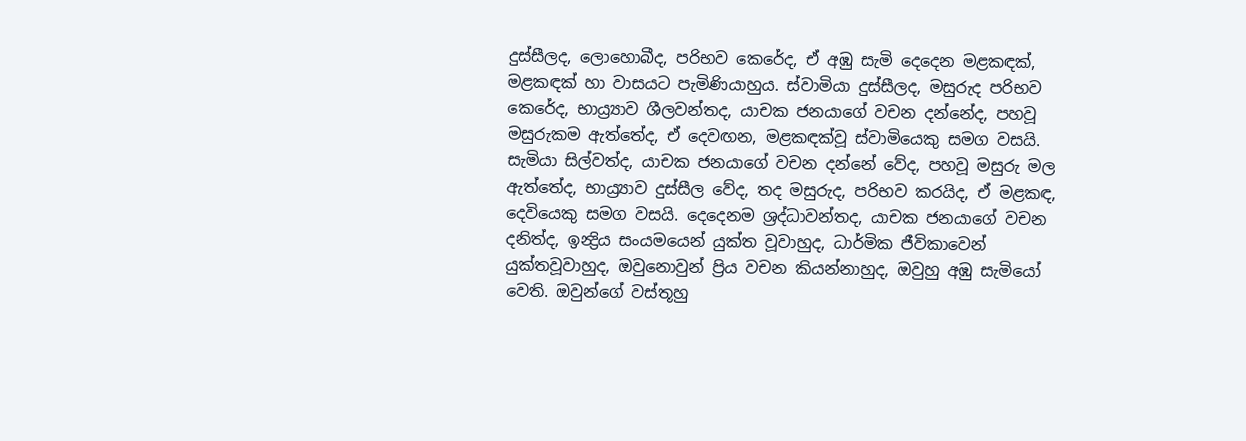දුස්සීලද, ලොහොබීද, පරිභව කෙරේද, ඒ අඹු සැමි දෙදෙන මළකඳක්, මළකඳක් හා වාසයට පැමිණියාහුය. ස්වාමියා දුස්සීලද, මසුරුද පරිභව කෙරේද, භාය්‍ර්‍යාව ශීලවන්තද, යාචක ජනයාගේ වචන දන්නේද, පහවූ මසුරුකම ඇත්තේද, ඒ දෙවඟන, මළකඳක්වූ ස්වාමියෙකු සමග වසයි. සැමියා සිල්වත්ද, යාචක ජනයාගේ වචන දන්නේ වේද, පහවූ මසුරු මල ඇත්තේද, භාය්‍ර්‍යාව දුස්සීල වේද, තද මසුරුද, පරිභව කරයිද, ඒ මළකඳ, දෙවියෙකු සමග වසයි. දෙදෙනම ශ්‍රද්ධාවන්තද, යාචක ජනයාගේ වචන දනිත්ද, ඉන්‍ද්‍රිය සංයමයෙන් යුක්ත වූවාහුද, ධාර්මික ජීවිකාවෙන් යුක්තවූවාහුද, ඔවුනොවුන් ප්‍රිය වචන කියන්නාහුද, ඔවුහු අඹු සැමියෝ වෙති. ඔවුන්ගේ වස්තූහු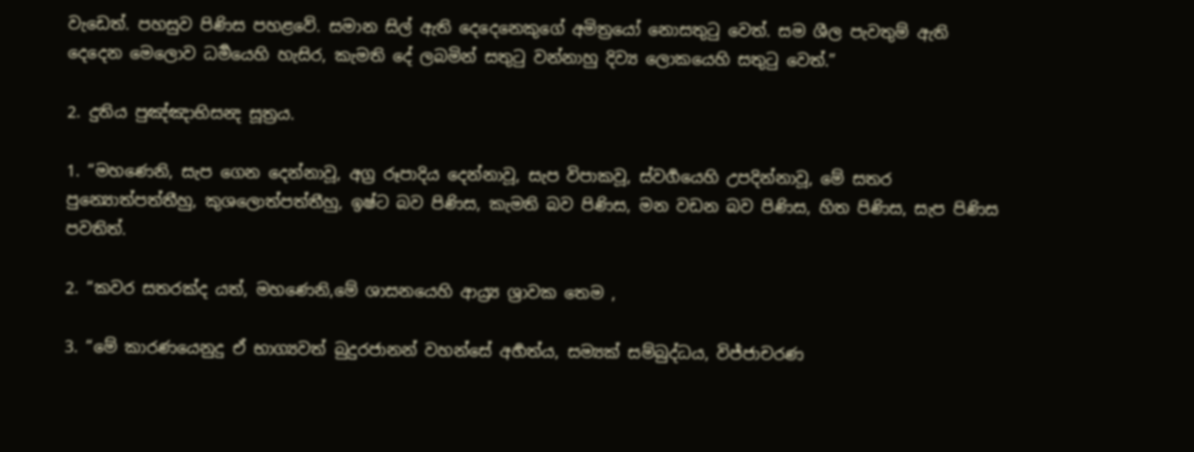වැඩෙත්. පහසුව පිණිස පහළවේ. සමාන සිල් ඇති දෙදෙනෙකුගේ අමිත්‍රයෝ නොසතුටු වෙත්. සම ශීල පැවතුම් ඇති දෙදෙන මෙලොව ධර්‍මයෙහි හැසිර, කැමති දේ ලබමින් සතුටු වන්නාහු දිව්‍ය ලොකයෙහි සතුටු වෙත්.”

2. දුතිය පුඤ්ඤාභිසන්‍ද සූත්‍රය.

1. “මහණෙනි, සැප ගෙන දෙන්නාවූ, අග්‍ර රූපාදිය දෙන්නාවූ, සැප විපාකවූ, ස්වර්‍ගයෙහි උපදින්නාවූ, මේ සතර පුන්‍යොත්පත්තීහු, කුශලොත්පත්තීහු, ඉෂ්ට බව පිණිස, කැමති බව පිණිස, මන වඩන බව පිණිස, හිත පිණිස, සැප පිණිස පවතිත්.

2. “කවර සතරක්ද යත්, මහණෙනි,මේ ශාසනයෙහි ආය්‍ර්‍ය ශ්‍රාවක තෙම ,

3. “මේ කාරණයෙනුදු ඒ භාග්‍යවත් බුදුරජානන් වහන්සේ අර්‍හත්ය, සම්‍යක් සම්බුද්ධය, විජ්ජාචරණ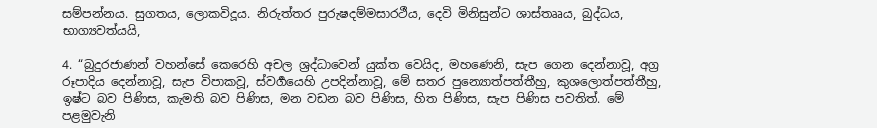සම්පන්නය. සුගතය, ලොකවිදූය. නිරුත්තර පුරුෂදම්මසාරථීය, දෙවි මිනිසුන්ට ශාස්තෲය, බුද්ධය, භාග්‍යවත්යයි,

4. “බුදුරජාණන් වහන්සේ කෙරෙහි අචල ශ්‍රද්ධාවෙන් යුක්ත වෙයිද, මහණෙනි, සැප ගෙන දෙන්නාවූ, අග්‍ර රූපාදිය දෙන්නාවූ, සැප විපාකවූ, ස්වර්‍ගයෙහි උපදින්නාවූ, මේ සතර පුන්‍යොත්පත්තීහු, කුශලොත්පත්තීහු, ඉෂ්ට බව පිණිස, කැමති බව පිණිස, මන වඩන බව පිණිස, හිත පිණිස, සැප පිණිස පවතිත්. මේ පළමුවැනි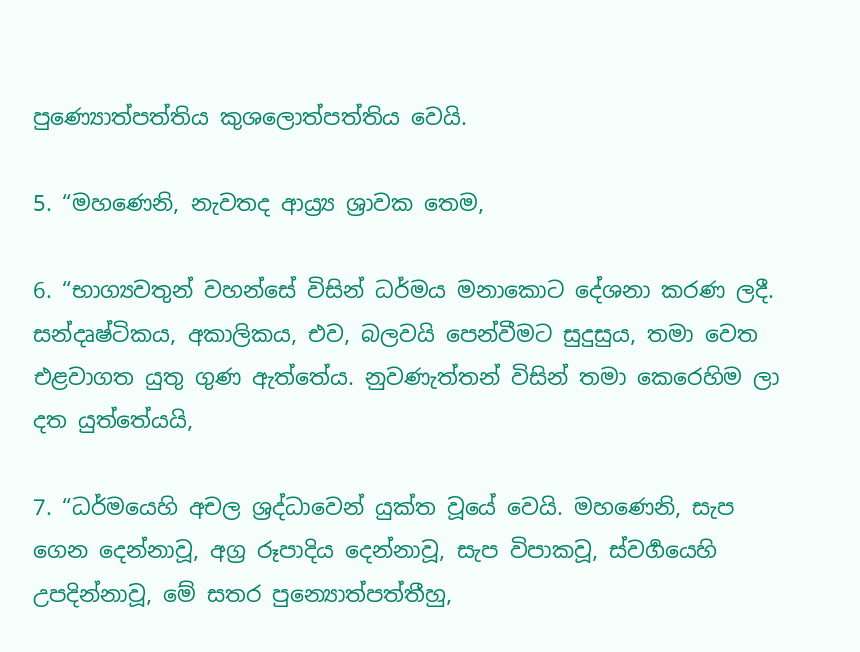පුණ්‍යොත්පත්තිය කුශලොත්පත්තිය වෙයි.

5. “මහණෙනි, නැවතද ආය්‍ර්‍ය ශ්‍රාවක තෙම,

6. “භාග්‍යවතුන් වහන්සේ විසින් ධර්මය මනාකොට දේශනා කරණ ලදී. සන්දෘෂ්ටිකය, අකාලිකය, එව, බලවයි පෙන්වීමට සුදුසුය, තමා වෙත එළවාගත යුතු ගුණ ඇත්තේය. නුවණැත්තන් විසින් තමා කෙරෙහිම ලා දත යුත්තේයයි,

7. “ධර්මයෙහි අචල ශ්‍රද්ධාවෙන් යුක්ත වූයේ වෙයි. මහණෙනි, සැප ගෙන දෙන්නාවූ, අග්‍ර රූපාදිය දෙන්නාවූ, සැප විපාකවූ, ස්වර්‍ගයෙහි උපදින්නාවූ, මේ සතර පුන්‍යොත්පත්තීහු,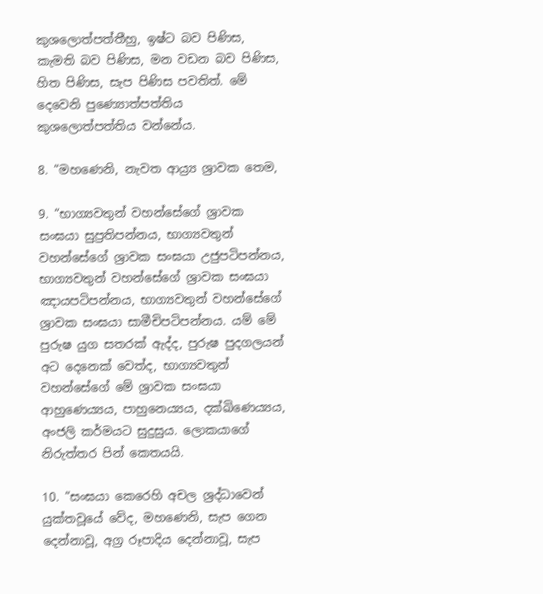කුශලොත්පත්තීහු, ඉෂ්ට බව පිණිස, කැමති බව පිණිස, මන වඩන බව පිණිස, හිත පිණිස, සැප පිණිස පවතිත්. මේ දෙවෙනි පුණ්‍යොත්පත්තිය කුශලොත්පත්තිය වන්නේය.

8. “මහණෙනි, නැවත ආය්‍ර්‍ය ශ්‍රාවක තෙම,

9. “භාග්‍යවතුන් වහන්සේගේ ශ්‍රාවක සංඝයා සුප්‍රතිපන්නය, භාග්‍යවතුන් වහන්සේගේ ශ්‍රාවක සංඝයා උජුපටිපන්නය, භාග්‍යවතුන් වහන්සේගේ ශ්‍රාවක සංඝයා ඤායපටිපන්නය, භාග්‍යවතුන් වහන්සේගේ ශ්‍රාවක සංඝයා සාමීචිපටිපන්නය. යම් මේ පුරුෂ යුග සතරක් ඇද්ද, පුරුෂ පුදගලයන් අට දෙනෙක් වෙත්ද, භාග්‍යවතුන් වහන්සේගේ මේ ශ්‍රාවක සංඝයා ආහුණෙය්‍යය, පාහුනෙය්‍යය, දක්ඛිණෙය්‍යය, අංජලි කර්මයට සුදුසුය. ලොකයාගේ නිරුත්තර පින් කෙතයයි.

10. “සංඝයා කෙරෙහි අචල ශ්‍රද්ධාවෙන් යුක්තවූයේ වේද, මහණෙනි, සැප ගෙන දෙන්නාවූ, අග්‍ර රූපාදිය දෙන්නාවූ, සැප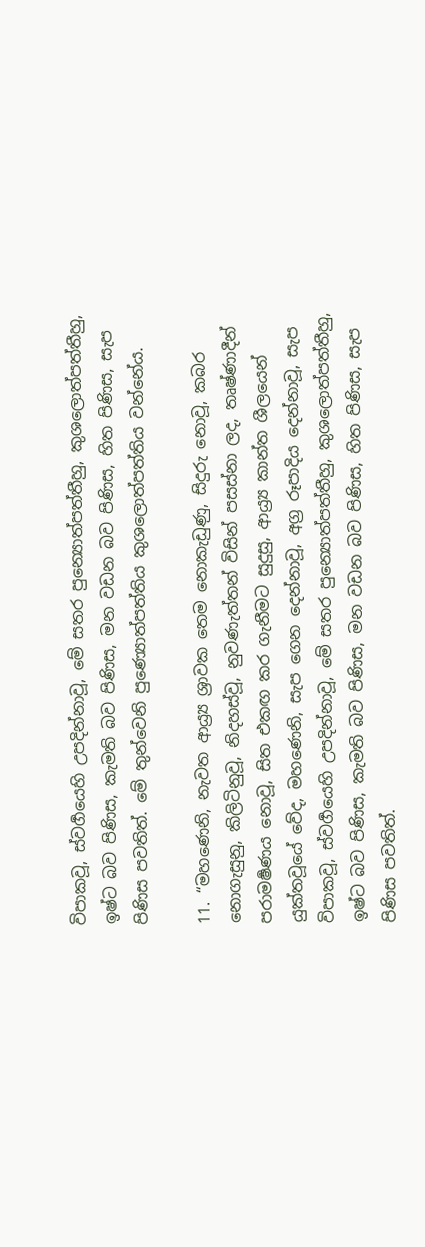විපාකවූ, ස්වර්‍ගයෙහි උපදින්නාවූ, මේ සතර පුන්‍යොත්පත්තීහු, කුශලොත්පත්තීහු, ඉෂ්ට බව පිණිස, කැමති බව පිණිස, මන වඩන බව පිණිස, හිත පිණිස, සැප පිණිස පවතිත්. මේ තුන්වෙනි පුණ්‍යොත්පත්තිය කුශලොත්පත්තිය වන්නේය.

11. “මහණෙනි, නැවත ආය්‍ර්‍ය ශ්‍රාවක තෙම නොකැඩුණු, සිදුරු නොවූ, කබර නොගැසුනු, කිලිටිනුවූ, නිදහස්වූ, නුවණැත්තන් විසින් පසස්නා ලද, තෘෂ්ණාදීන් පරාමර්‍ෂණය නොවූ, සිත එකඟ කර ගැනීමට සුදුසු, ආය්‍ර්‍ය කාන්ත ශීලයෙන් යුක්තවූයේ වේද, මහණෙනි, සැප ගෙන දෙන්නාවූ, අග්‍ර රූපාදිය දෙන්නාවූ, සැප විපාකවූ, ස්වර්‍ගයෙහි උපදින්නාවූ, මේ සතර පුන්‍යොත්පත්තීහු, කුශලොත්පත්තීහු, ඉෂ්ට බව පිණිස, කැමති බව පිණිස, මන වඩන බව පිණිස, හිත පිණිස, සැප පිණිස පවතිත්.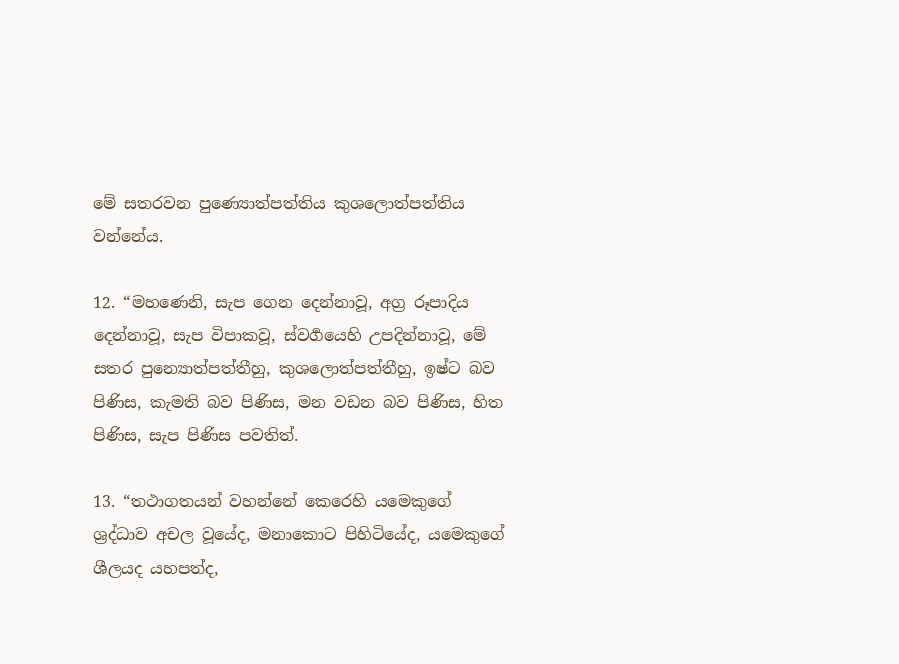මේ සතරවන පුණ්‍යොත්පත්තිය කුශලොත්පත්තිය වන්නේය.

12. “මහණෙනි, සැප ගෙන දෙන්නාවූ, අග්‍ර රූපාදිය දෙන්නාවූ, සැප විපාකවූ, ස්වර්‍ගයෙහි උපදින්නාවූ, මේ සතර පුන්‍යොත්පත්තීහු, කුශලොත්පත්තීහු, ඉෂ්ට බව පිණිස, කැමති බව පිණිස, මන වඩන බව පිණිස, හිත පිණිස, සැප පිණිස පවතිත්.

13. “තථාගතයන් වහන්නේ කෙරෙහි යමෙකුගේ ශ්‍රද්ධාව අචල වූයේද, මනාකොට පිහිටියේද, යමෙකුගේ ශීලයද යහපත්ද,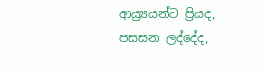ආය්‍ර්‍යයන්ට ප්‍රියද, පසසන ලද්දේද,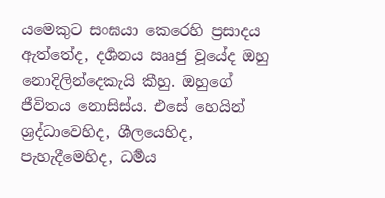යමෙකුට සංඝයා කෙරෙහි ප්‍රසාදය ඇත්තේද, දර්‍ශනය ඎජු වූයේද ඔහු නොදිලින්දෙකැයි කීහු. ඔහුගේ ජීවිතය නොසිස්ය. එසේ හෙයින් ශ්‍රද්ධාවෙහිද, ශීලයෙහිද, පැහැදීමෙහිද, ධර්‍මය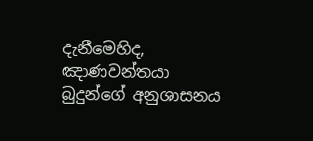දැනීමෙහිද, ඤාණවන්තයා බුදුන්ගේ අනුශාසනය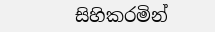සිහිකරමින්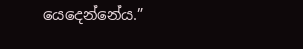යෙදෙන්නේය.”